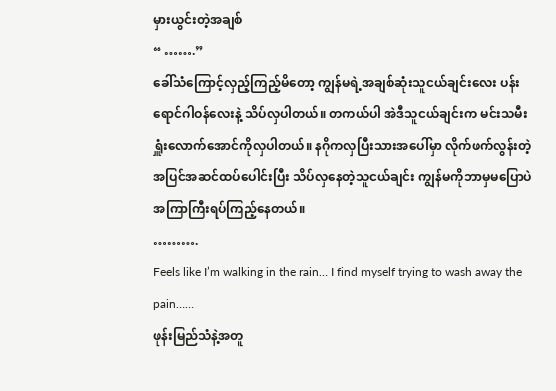မှားယွင်းတဲ့အချစ်
“ …….”
ခေါ်သံကြောင့်လှည့်ကြည့်မိတော့ ကျွန်မရဲ့အချစ်ဆုံးသူငယ်ချင်းလေး ပန်းရောင်ဂါဝန်လေးနဲ့ သိပ်လှပါတယ်။ တကယ်ပါ အဲဒီသူငယ်ချင်းက မင်းသမီးရှူံးလောက်အောင်ကိုလှပါတယ်။ နဂိုကလှပြီးသားအပေါ်မှာ လိုက်ဖက်လွန်းတဲ့အပြင်အဆင်ထပ်ပေါင်းပြီး သိပ်လှနေတဲ့သူငယ်ချင်း ကျွန်မကိုဘာမှမပြောပဲ အကြာကြီးရပ်ကြည့်နေတယ်။
……….
Feels like I’m walking in the rain… I find myself trying to wash away the pain……
ဖုန်းမြည်သံနဲ့အတူ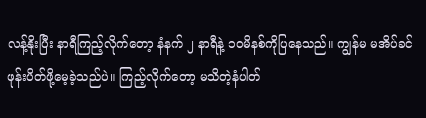လန့်နိုးပြီး နာရီကြည့်လိုက်တော့ နံနက် ၂ နာရီနဲ့ ၁ဝမိနစ်ကိုပြနေသည်။ ကျွန်မ မအိပ်ခင် ဖုန်းပိတ်ဖို့မေ့ခဲ့သည်ပဲ။ ကြည့်လိုက်တော့ မသိတဲ့နံပါတ်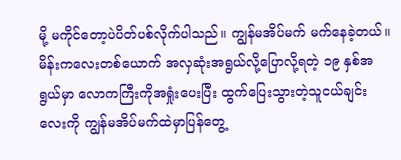မို့ မကိုင်တော့ပဲပိတ်ပစ်လိုက်ပါသည်။ ကျွန်မအိပ်မက် မက်နေခဲ့တယ်။ မိန်းကလေးတစ်ယောက် အလှဆုံးအရွယ်လို့ပြောလို့ရတဲ့ ၁၉ နှစ်အရွယ်မှာ လောကကြီးကိုအရှုံးပေးပြီး ထွက်ပြေးသွားတဲ့သူငယ်ချင်းလေးကို ကျွန်မအိပ်မက်ထဲမှာပြန်တွေ့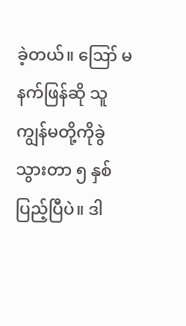ခဲ့တယ်။ ဪ မနက်ဖြန်ဆို သူကျွန်မတို့ကိုခွဲသွားတာ ၅ နှစ်ပြည့်ပြီပဲ။ ဒါ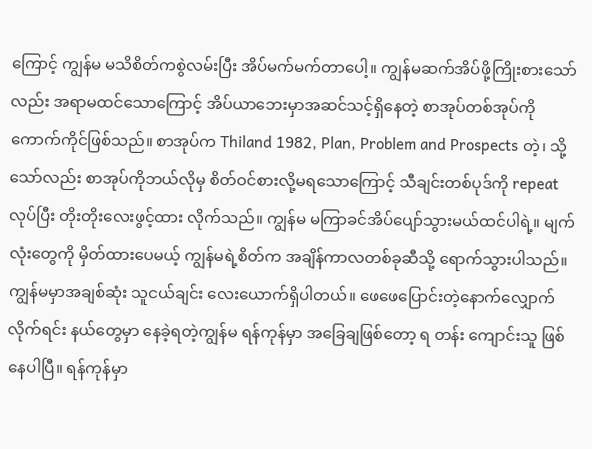ကြောင့် ကျွန်မ မသိစိတ်ကစွဲလမ်းပြီး အိပ်မက်မက်တာပေါ့။ ကျွန်မဆက်အိပ်ဖို့ကြိုးစားသော်လည်း အရာမထင်သောကြောင့် အိပ်ယာဘေးမှာအဆင်သင့်ရှိနေတဲ့ စာအုပ်တစ်အုပ်ကို ကောက်ကိုင်ဖြစ်သည်။ စာအုပ်က Thiland 1982, Plan, Problem and Prospects တဲ့၊ သို့သော်လည်း စာအုပ်ကိုဘယ်လိုမှ စိတ်ဝင်စားလို့မရသောကြောင့် သီချင်းတစ်ပုဒ်ကို repeat လုပ်ပြီး တိုးတိုးလေးဖွင့်ထား လိုက်သည်။ ကျွန်မ မကြာခင်အိပ်ပျော်သွားမယ်ထင်ပါရဲ့။ မျက်လုံးတွေကို မှိတ်ထားပေမယ့် ကျွန်မရဲ့စိတ်က အချိန်ကာလတစ်ခုဆီသို့ ရောက်သွားပါသည်။ ကျွန်မမှာအချစ်ဆုံး သူငယ်ချင်း လေးယောက်ရှိပါတယ်။ ဖေဖေပြောင်းတဲ့နောက်လျှောက်လိုက်ရင်း နယ်တွေမှာ နေခဲ့ရတဲ့ကျွန်မ ရန်ကုန်မှာ အခြေချဖြစ်တော့ ရ တန်း ကျောင်းသူ ဖြစ်နေပါပြီ။ ရန်ကုန်မှာ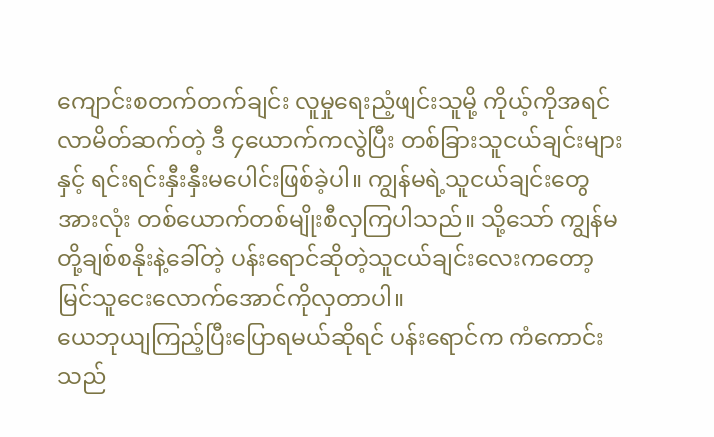ကျောင်းစတက်တက်ချင်း လူမှုရေးညံ့ဖျင်းသူမို့ ကိုယ့်ကိုအရင်လာမိတ်ဆက်တဲ့ ဒီ ၄ယောက်ကလွဲပြီး တစ်ခြားသူငယ်ချင်းများနှင့် ရင်းရင်းနှီးနှီးမပေါင်းဖြစ်ခဲ့ပါ။ ကျွန်မရဲ့သူငယ်ချင်းတွေအားလုံး တစ်ယောက်တစ်မျိုးစီလှကြပါသည်။ သို့သော် ကျွန်မတို့ချစ်စနိုးနဲ့ခေါ်တဲ့ ပန်းရောင်ဆိုတဲ့သူငယ်ချင်းလေးကတော့ မြင်သူငေးလောက်အောင်ကိုလှတာပါ။
ယေဘုယျကြည့်ပြီးပြောရမယ်ဆိုရင် ပန်းရောင်က ကံကောင်းသည်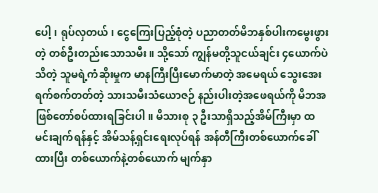ပေါ့၊ ရုပ်လှတယ်၊ ငွေကြေးပြည့်စုံတဲ့ ပညာတတ်မိဘနှစ်ပါးကမွေးဖွားတဲ့ တစ်ဦးတည်းသောသမီး။ သို့သော် ကျွန်မတို့သူငယ်ချင်း ၄ယောက်ပဲသိတဲ့ သူမရဲ့ကံဆိုးမှုက မာနကြီးပြီးမောက်မာတဲ့ အမေရယ် သွေးအေးရက်စက်တတ်တဲ့ သားသမီးသံယောဇဉ် နည်းပါးတဲ့အဖေရယ်ကို မိဘအဖြစ်တော်စပ်ထားရခြင်းပါ။ မိသားစု ၃ ဦးသာရှိသည့်အိမ်ကြီးမှာ ထမင်းချက်ရန်နှင့် အိမ်သန့်ရှင်းရေးလုပ်ရန် အန်တီကြီးတစ်ယောက်ခေါ်ထားပြီး တစ်ယောက်နဲ့တစ်ယောက် မျက်နှာ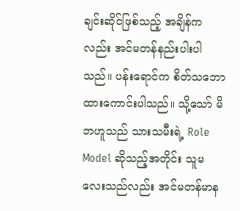ချင်းဆိုင်ဖြစ်သည့် အချိန်ကလည်း အင်မတန်နည်းပါးပါသည်။ ပန်းရောင်က စိတ်သဘောထားကောင်းပါသည်။ သို့သော် မိဘဟူသည် သားသမီးရဲ့ Role Model ဆိုသည့်အတိုင်း သူမလေးသည်လည်း အင်မတန်မာန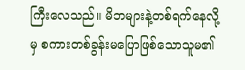ကြီးလေသည်။ မိဘများနဲ့တစ်ရက်နေလို့မှ စကားတစ်ခွန်းမပြောဖြစ်သောသူမ၏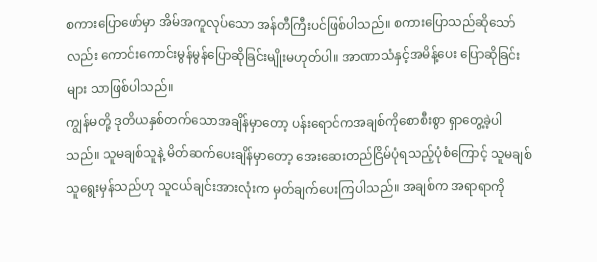စကားပြောဖော်မှာ အိမ်အကူလုပ်သော အန်တီကြီးပင်ဖြစ်ပါသည်။ စကားပြောသည်ဆိုသော်လည်း ကောင်းကောင်းမွန်မွန်ပြောဆိုခြင်းမျိုးမဟုတ်ပါ။ အာဏာသံနှင့်အမိန့်ပေး ပြောဆိုခြင်းများ သာဖြစ်ပါသည်။
ကျွန်မတို့ ဒုတိယနှစ်တက်သောအချိန်မှာတော့ ပန်းရောင်ကအချစ်ကိုစောစီးစွာ ရှာတွေ့ခဲ့ပါသည်။ သူမချစ်သူနဲ့ မိတ်ဆက်ပေးချိန်မှာတော့ အေးဆေးတည်ငြိမ်ပုံရသည့်ပုံစံကြောင့် သူမချစ်သူရွေးမှန်သည်ဟု သူငယ်ချင်းအားလုံးက မှတ်ချက်ပေးကြပါသည်။ အချစ်က အရာရာကို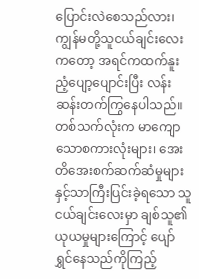ပြောင်းလဲစေသည်လား၊ ကျွန်မတို့သူငယ်ချင်းလေးကတော့ အရင်ကထက်နူးညံ့ပျော့ပျောင်းပြီး လန်းဆန်းတက်ကြွနေပါသည်။ တစ်သက်လုံးက မာကျောသောစကားလုံးများ၊ အေးတိအေးစက်ဆက်ဆံမှုများနှင့်သာကြီးပြင်းခဲ့ရသော သူငယ်ချင်းလေးမှာ ချစ်သူ၏ယုယမှုများကြောင့် ပျော်ရွှင်နေသည်ကိုကြည့်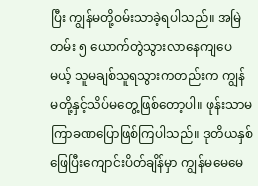ပြီး ကျွန်မတို့ဝမ်းသာခဲ့ရပါသည်။ အမြဲတမ်း ၅ ယောက်တွဲသွားလာနေကျပေမယ့် သူမချစ်သူရသွားကတည်းက ကျွန်မတို့နှင့်သိပ်မတွေ့ဖြစ်တော့ပါ။ ဖုန်းသာမကြာခဏပြောဖြစ်ကြပါသည်။ ဒုတိယနှစ် ဖြေပြီးကျောင်းပိတ်ချိန်မှာ ကျွန်မမေမေ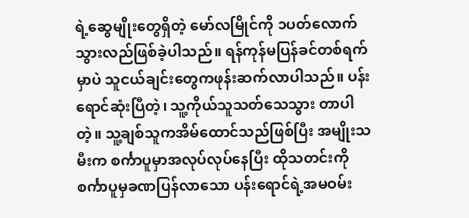ရဲ့ဆွေမျိုးတွေရှိတဲ့ မော်လမြိုင်ကို ၁ပတ်လောက်သွားလည်ဖြစ်ခဲ့ပါသည်။ ရန်ကုန်မပြန်ခင်တစ်ရက်မှာပဲ သူငယ်ချင်းတွေကဖုန်းဆက်လာပါသည်။ ပန်းရောင်ဆုံးပြီတဲ့၊ သူ့ကိုယ်သူသတ်သေသွား တာပါတဲ့။ သူ့ချစ်သူကအိမ်ထောင်သည်ဖြစ်ပြီး အမျိုးသမီးက စင်္ကာပူမှာအလုပ်လုပ်နေပြီး ထိုသတင်းကို စင်္ကာပူမှခဏပြန်လာသော ပန်းရောင်ရဲ့အမဝမ်း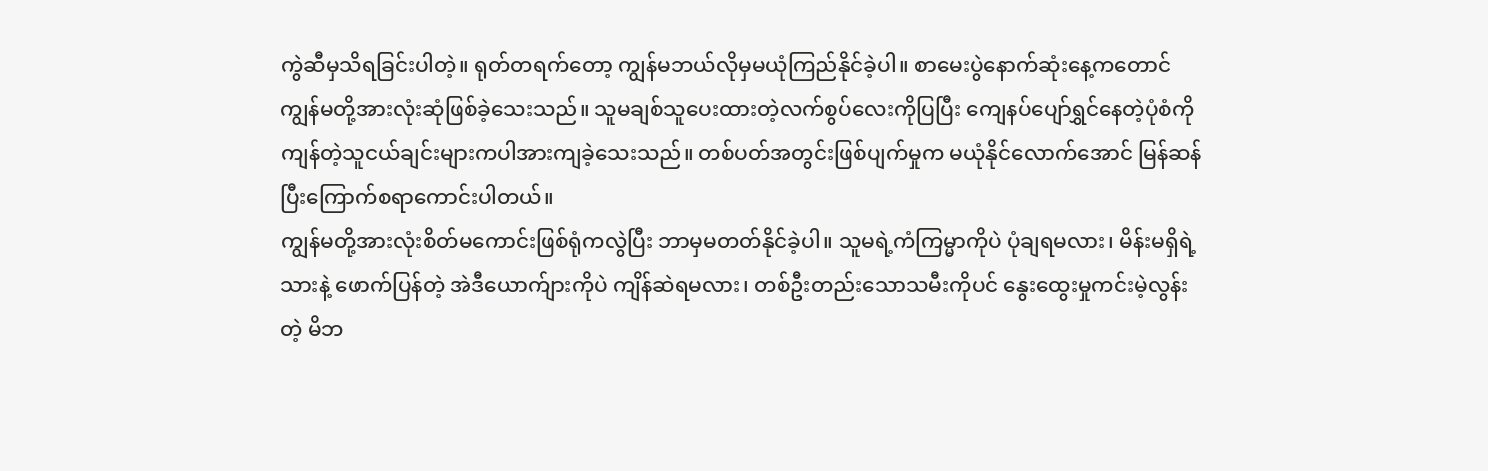ကွဲဆီမှသိရခြင်းပါတဲ့။ ရုတ်တရက်တော့ ကျွန်မဘယ်လိုမှမယုံကြည်နိုင်ခဲ့ပါ။ စာမေးပွဲနောက်ဆုံးနေ့ကတောင် ကျွန်မတို့အားလုံးဆုံဖြစ်ခဲ့သေးသည်။ သူမချစ်သူပေးထားတဲ့လက်စွပ်လေးကိုပြပြီး ကျေနပ်ပျော်ရွှင်နေတဲ့ပုံစံကို ကျန်တဲ့သူငယ်ချင်းများကပါအားကျခဲ့သေးသည်။ တစ်ပတ်အတွင်းဖြစ်ပျက်မှုက မယုံနိုင်လောက်အောင် မြန်ဆန်ပြီးကြောက်စရာကောင်းပါတယ်။
ကျွန်မတို့အားလုံးစိတ်မကောင်းဖြစ်ရုံကလွဲပြီး ဘာမှမတတ်နိုင်ခဲ့ပါ။ သူမရဲ့ကံကြမ္မာကိုပဲ ပုံချရမလား၊ မိန်းမရှိရဲ့သားနဲ့ ဖောက်ပြန်တဲ့ အဲဒီယောက်ျားကိုပဲ ကျိန်ဆဲရမလား၊ တစ်ဦးတည်းသောသမီးကိုပင် နွေးထွေးမှုကင်းမဲ့လွန်းတဲ့ မိဘ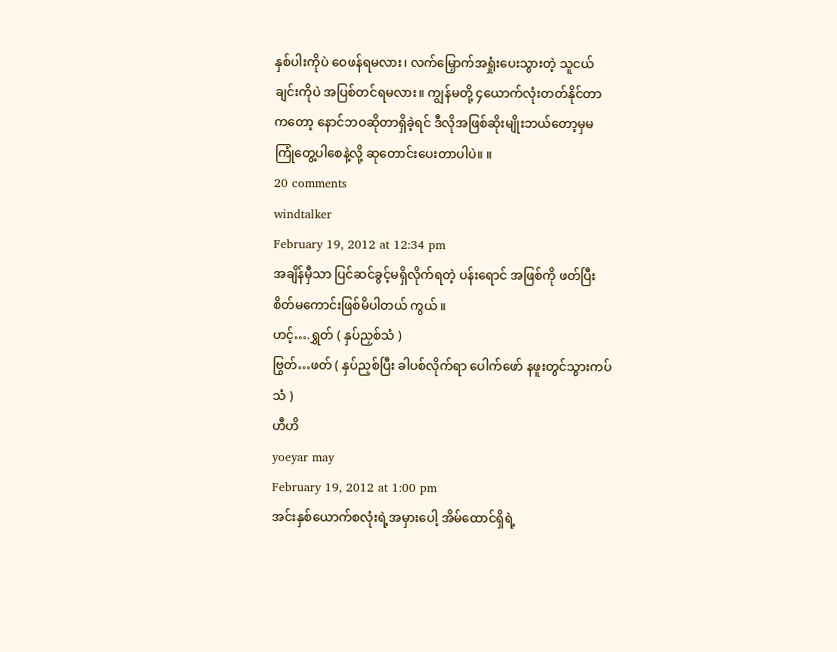နှစ်ပါးကိုပဲ ဝေဖန်ရမလား၊ လက်မြှောက်အရှုံးပေးသွားတဲ့ သူငယ်ချင်းကိုပဲ အပြစ်တင်ရမလား။ ကျွန်မတို့ ၄ယောက်လုံးတတ်နိုင်တာကတော့ နောင်ဘဝဆိုတာရှိခဲ့ရင် ဒီလိုအဖြစ်ဆိုးမျိုးဘယ်တော့မှမကြုံတွေ့ပါစေနဲ့လို့ ဆုတောင်းပေးတာပါပဲ။ ။
20 comments
windtalker
February 19, 2012 at 12:34 pm
အချိန်မှီသာ ပြင်ဆင်ခွင့်မရှိလိုက်ရတဲ့ ပန်းရောင် အဖြစ်ကို ဖတ်ပြီး စိတ်မကောင်းဖြစ်မိပါတယ် ကွယ် ။
ဟင့်….ရွှတ် ( နှပ်ညှစ်သံ )
ဗြွတ်…ဖတ် ( နှပ်ညှစ်ပြီး ခါပစ်လိုက်ရာ ပေါက်ဖော် နဖူးတွင်သွားကပ်သံ )
ဟီဟိ
yoeyar may
February 19, 2012 at 1:00 pm
အင်းနှစ်ယောက်စလုံးရဲ့အမှားပေါ့ အိမ်ထောင်ရှိရဲ့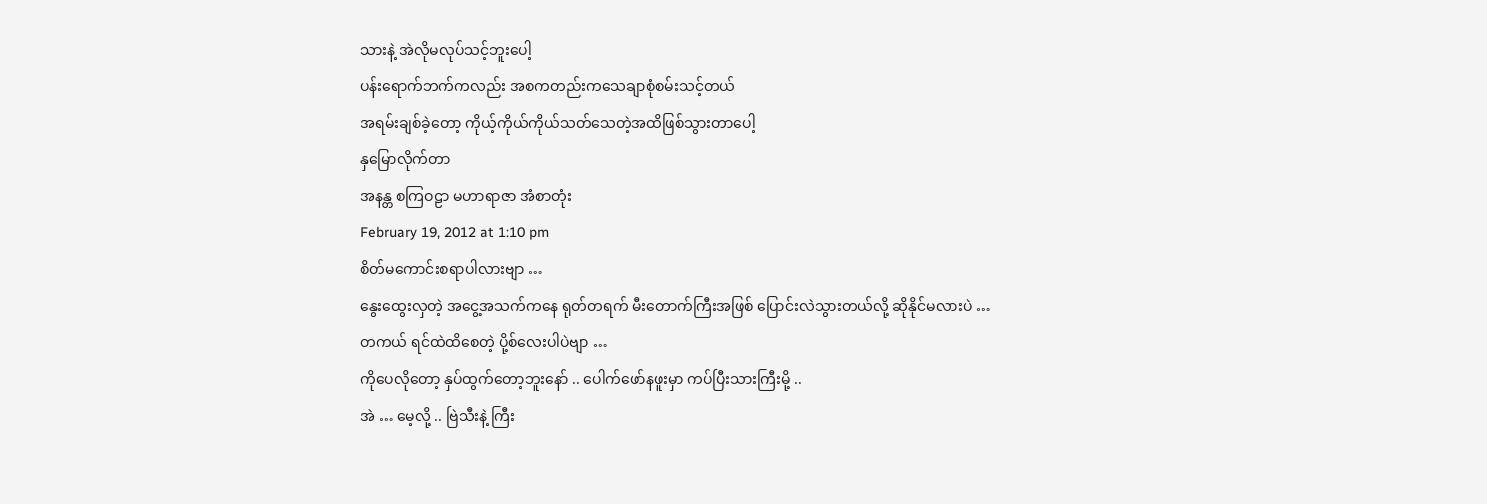သားနဲ့ အဲလိုမလုပ်သင့်ဘူးပေါ့
ပန်းရောက်ဘက်ကလည်း အစကတည်းကသေချာစုံစမ်းသင့်တယ်
အရမ်းချစ်ခဲ့တော့ ကိုယ့်ကိုယ်ကိုယ်သတ်သေတဲ့အထိဖြစ်သွားတာပေါ့
နှမြောလိုက်တာ
အနန္တ စကြဝဠာ မဟာရာဇာ အံစာတုံး
February 19, 2012 at 1:10 pm
စိတ်မကောင်းစရာပါလားဗျာ …
နွေးထွေးလှတဲ့ အငွေ့အသက်ကနေ ရုတ်တရက် မီးတောက်ကြီးအဖြစ် ပြောင်းလဲသွားတယ်လို့ ဆိုနိုင်မလားပဲ …
တကယ် ရင်ထဲထိစေတဲ့ ပို့စ်လေးပါပဲဗျာ …
ကိုပေလိုတော့ နှပ်ထွက်တော့ဘူးနော် .. ပေါက်ဖော်နဖူးမှာ ကပ်ပြီးသားကြီးမို့ ..
အဲ … မေ့လို့ .. ဗြဲသီးနဲ့ ကြီး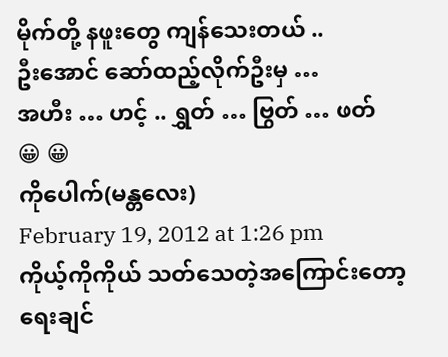မိုက်တို့ နဖူးတွေ ကျန်သေးတယ် ..
ဦးအောင် ဆော်ထည့်လိုက်ဦးမှ …
အဟီး … ဟင့် .. ရွှတ် … ဗြွတ် … ဖတ်
😀 😀
ကိုပေါက်(မန္တလေး)
February 19, 2012 at 1:26 pm
ကိုယ့်ကိုကိုယ် သတ်သေတဲ့အကြောင်းတော့ရေးချင်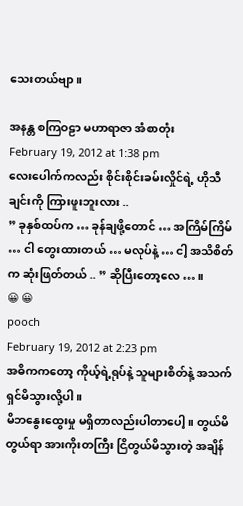သေးတယ်ဗျာ။

အနန္တ စကြဝဠာ မဟာရာဇာ အံစာတုံး
February 19, 2012 at 1:38 pm
လေးပေါက်ကလည်း စိုင်းစိုင်းခမ်းလှိုင်ရဲ့ ဟိုသီချင်းကို ကြားဖူးဘူးလား ..
” ခုနှစ်ထပ်က … ခုန်ချဖို့တောင် … အကြိမ်ကြိမ် … ငါ တွေးထားတယ် … မလုပ်နဲ့ … ငါ့ အသိစိတ်က ဆုံးဖြတ်တယ် .. ” ဆိုပြီးတော့လေ … ။
😀 😀
pooch
February 19, 2012 at 2:23 pm
အဓိကကတော့ ကိုယ့်ရဲ့ရုပ်နဲ့ သူများစိတ်နဲ့ အသက်ရှင်မိသွားလို့ပါ။
မိဘနွေးထွေးမှု မရှိတာလည်းပါတာပေါ့။ တွယ်မိတွယ်ရာ အားကိုးတကြီး ငြိတွယ်မိသွားတဲ့ အချိန်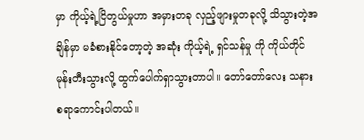မှာ ကိုယ့်ရဲ့ငြိတွယ်မှုဟာ အမှားတခု လှည့်ဖျားမှုတခုလို့ သိသွားတဲ့အချိန်မှာ မခံစားနိုင်တော့တဲ့ အဆုံး ကိုယ့်ရဲ့ ရှင်သန်မှု ကို ကိုယ်တိုင်မုန်းတီးသွားလို့ ထွက်ပေါက်ရှာသွားတာပါ။ တော်တော်လေး သနားစရာကောင်းပါတယ်။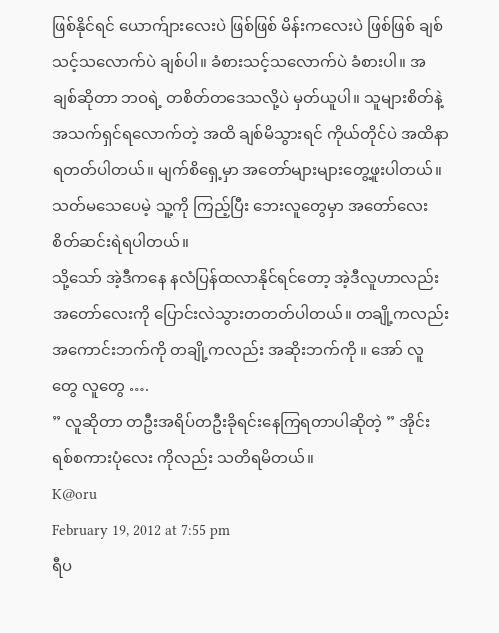ဖြစ်နိုင်ရင် ယောက်ျားလေးပဲ ဖြစ်ဖြစ် မိန်းကလေးပဲ ဖြစ်ဖြစ် ချစ်သင့်သလောက်ပဲ ချစ်ပါ။ ခံစားသင့်သလောက်ပဲ ခံစားပါ။ အချစ်ဆိုတာ ဘဝရဲ့ တစိတ်တဒေသလို့ပဲ မှတ်ယူပါ။ သူများစိတ်နဲ့ အသက်ရှင်ရလောက်တဲ့ အထိ ချစ်မိသွားရင် ကိုယ်တိုင်ပဲ အထိနာရတတ်ပါတယ်။ မျက်စိရှေ့မှာ အတော်များများတွေ့ဖူးပါတယ်။ သတ်မသေပေမဲ့ သူ့ကို ကြည့်ပြီး ဘေးလူတွေမှာ အတော်လေး စိတ်ဆင်းရဲရပါတယ်။
သို့သော် အဲ့ဒီကနေ နလံပြန်ထလာနိုင်ရင်တော့ အဲ့ဒီလူဟာလည်း အတော်လေးကို ပြောင်းလဲသွားတတတ်ပါတယ်။ တချို့ကလည်း အကောင်းဘက်ကို တချို့ကလည်း အဆိုးဘက်ကို ။ အော် လူတွေ လူတွေ ….
” လူဆိုတာ တဦးအရိပ်တဦးခိုရင်းနေကြရတာပါဆိုတဲ့ ” အိုင်းရစ်စကားပုံလေး ကိုလည်း သတိရမိတယ်။
K@oru
February 19, 2012 at 7:55 pm
ရီပ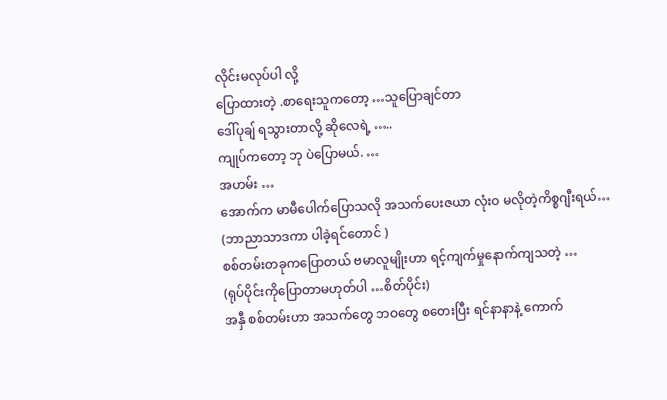လိုင်းမလုပ်ပါ လို့
ပြောထားတဲ့ .စာရေးသူကတော့ …သူပြောချင်တာ
ဒေါ်ပုချ် ရသွားတာလို့ ဆိုလေရဲ့ …..
ကျုပ်ကတော့ ဘု ပဲပြောမယ်. …
အဟမ်း …
အောက်က မာမီပေါက်ပြောသလို အသက်ပေးဇယာ လုံးဝ မလိုတဲ့ကိစ္စဂျီးရယ်…
(ဘာညာသာဒကာ ပါခဲ့ရင်တောင် )
စစ်တမ်းတခုကပြောတယ် ဗမာလူမျိုးဟာ ရင့်ကျက်မှုနောက်ကျသတဲ့ …
(ရုပ်ပိုင်းကိုပြောတာမဟုတ်ပါ …စိတ်ပိုင်း)
အနှီ စစ်တမ်းဟာ အသက်တွေ ဘဝတွေ စတေးပြီး ရင်နာနာနဲ့ ကောက်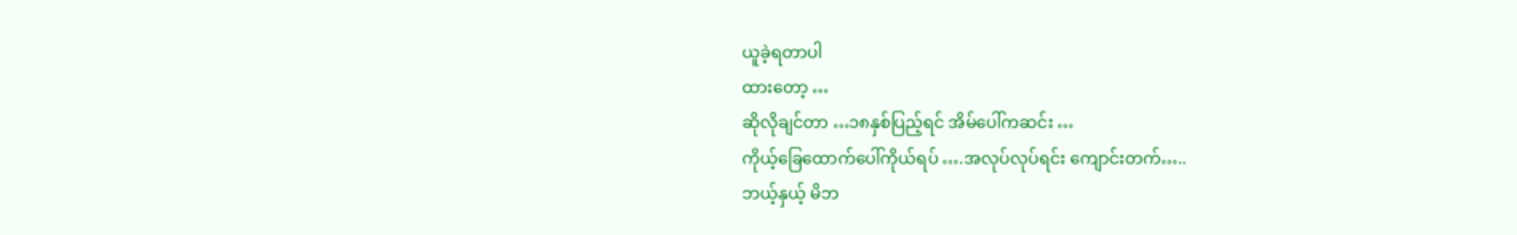ယူခဲ့ရတာပါ
ထားတော့ …
ဆိုလိုချင်တာ …၁၈နှစ်ပြည့်ရင် အိမ်ပေါ်ကဆင်း …
ကိုယ့်ခြေထောက်ပေါ်ကိုယ်ရပ် ….အလုပ်လုပ်ရင်း ကျောင်းတက်…..
ဘယ့်နှယ့် မိဘ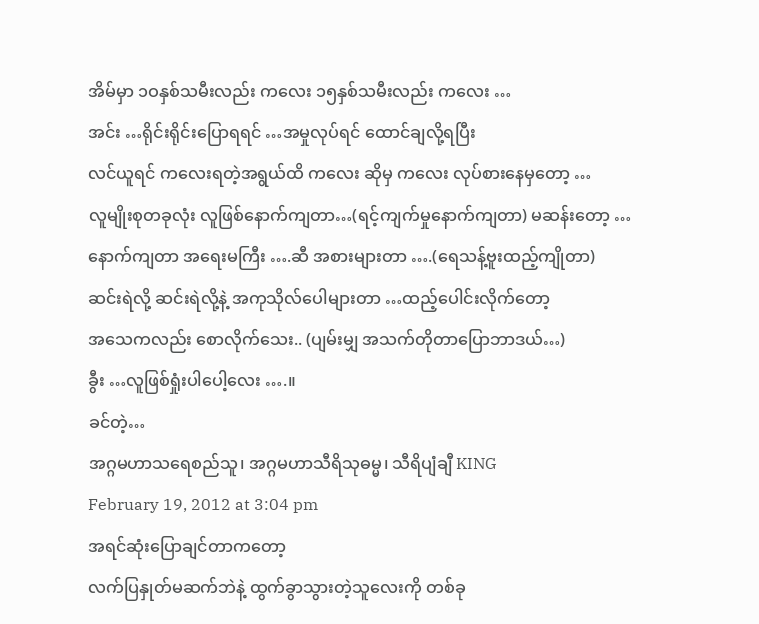အိမ်မှာ ၁ဝနှစ်သမီးလည်း ကလေး ၁၅နှစ်သမီးလည်း ကလေး …
အင်း …ရိုင်းရိုင်းပြောရရင် …အမှုလုပ်ရင် ထောင်ချလို့ရပြီး
လင်ယူရင် ကလေးရတဲ့အရွယ်ထိ ကလေး ဆိုမှ ကလေး လုပ်စားနေမှတော့ …
လူမျိုးစုတခုလုံး လူဖြစ်နောက်ကျတာ…(ရင့်ကျက်မှုနောက်ကျတာ) မဆန်းတော့ …
နောက်ကျတာ အရေးမကြီး ….ဆီ အစားများတာ ….(ရေသန့်ဗူးထည့်ကျိုတာ)
ဆင်းရဲလို့ ဆင်းရဲလို့နဲ့ အကုသိုလ်ပေါများတာ …ထည့်ပေါင်းလိုက်တော့
အသေကလည်း စောလိုက်သေး.. (ပျမ်းမျှ အသက်တိုတာပြောဘာဒယ်…)
ခွီး …လူဖြစ်ရှုံးပါပေါ့လေး ….။
ခင်တဲ့…
အဂ္ဂမဟာသရေစည်သူ၊ အဂ္ဂမဟာသီရိသုဓမ္မ၊ သီရိပျံချီ KING
February 19, 2012 at 3:04 pm
အရင်ဆုံးပြောချင်တာကတော့
လက်ပြနှုတ်မဆက်ဘဲနဲ့ ထွက်ခွာသွားတဲ့သူလေးကို တစ်ခု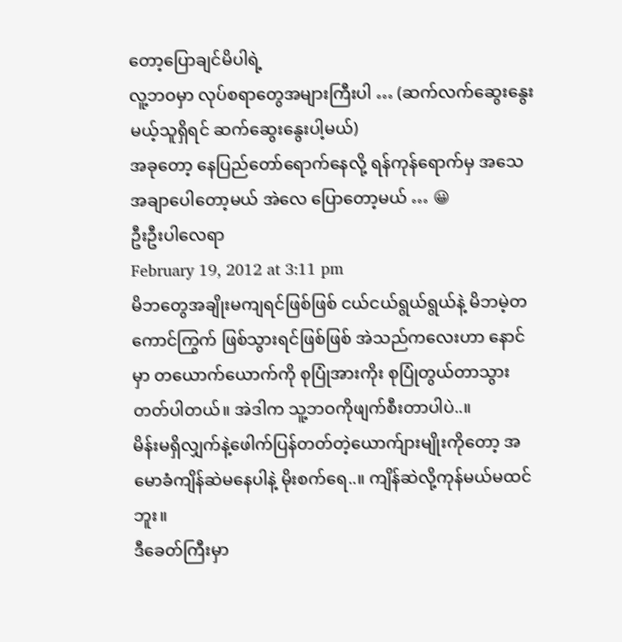တော့ပြောချင်မိပါရဲ့
လူ့ဘဝမှာ လုပ်စရာတွေအများကြီးပါ … (ဆက်လက်ဆွေးနွေးမယ့်သူရှိရင် ဆက်ဆွေးနွေးပါ့မယ်)
အခုတော့ နေပြည်တော်ရောက်နေလို့ ရန်ကုန်ရောက်မှ အသေအချာပေါတော့မယ် အဲလေ ပြောတော့မယ် … 😀
ဦးဦးပါလေရာ
February 19, 2012 at 3:11 pm
မိဘတွေအချိုးမကျရင်ဖြစ်ဖြစ် ငယ်ငယ်ရွယ်ရွယ်နဲ့ မိဘမဲ့တကောင်ကြွက် ဖြစ်သွားရင်ဖြစ်ဖြစ် အဲသည်ကလေးဟာ နောင်မှာ တယောက်ယောက်ကို စုပြုံအားကိုး စုပြုံတွယ်တာသွားတတ်ပါတယ်။ အဲဒါက သူ့ဘဝကိုဖျက်စီးတာပါပဲ..။
မိန်းမရှိလျှက်နဲ့ဖေါက်ပြန်တတ်တဲ့ယောက်ျားမျိုးကိုတော့ အမောခံကျိန်ဆဲမနေပါနဲ့ မိုးစက်ရေ..။ ကျိန်ဆဲလို့ကုန်မယ်မထင်ဘူး။
ဒီခေတ်ကြီးမှာ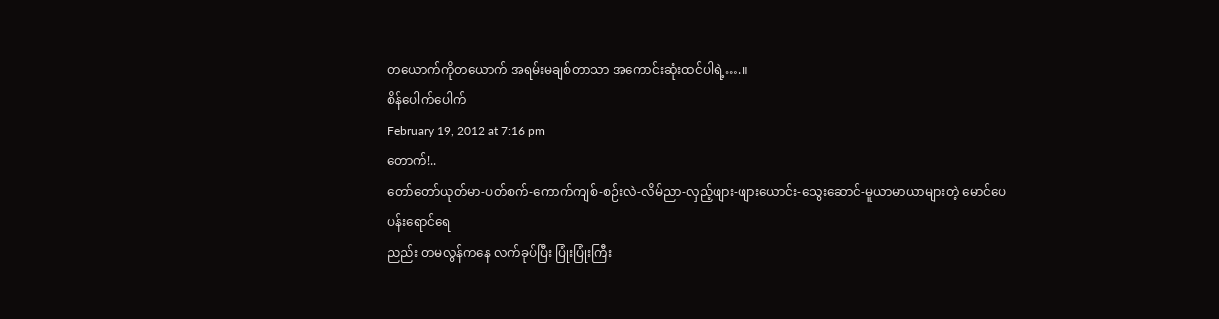တယောက်ကိုတယောက် အရမ်းမချစ်တာသာ အကောင်းဆုံးထင်ပါရဲ့….။
စိန်ပေါက်ပေါက်
February 19, 2012 at 7:16 pm
တောက်!..
တော်တော်ယုတ်မာ-ပတ်စက်-ကောက်ကျစ်-စဉ်းလဲ-လိမ်ညာ-လှည့်ဖျား-ဖျားယောင်း-သွေးဆောင်-မူယာမာယာများတဲ့ မောင်ပေ
ပန်းရောင်ရေ
ညည်း တမလွန်ကနေ လက်ခုပ်ပြီး ပြုံးပြုံးကြီး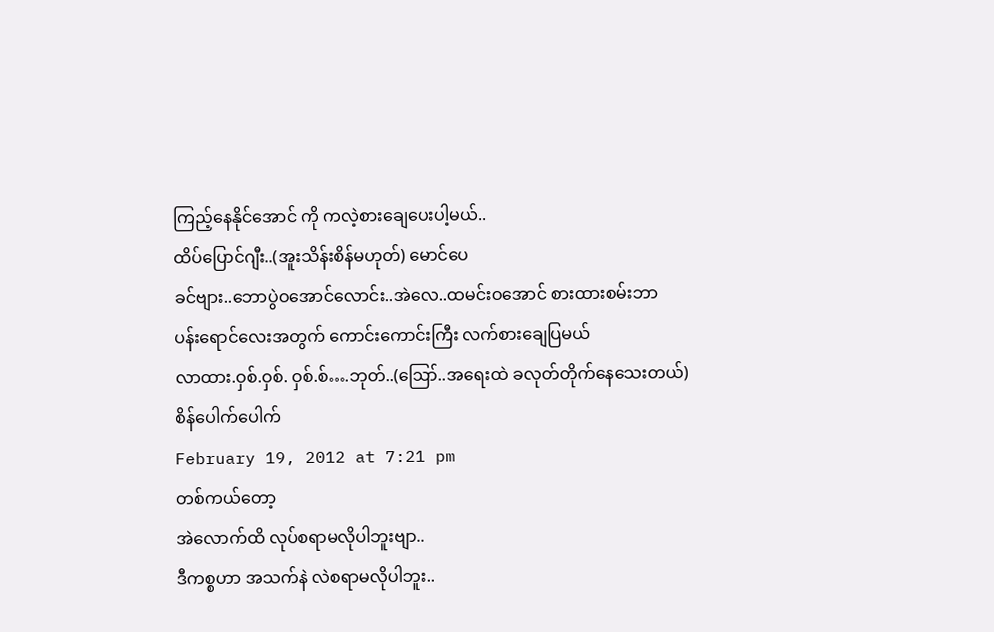ကြည့်နေနိုင်အောင် ကို ကလဲ့စားချေပေးပါ့မယ်..
ထိပ်ပြောင်ဂျီး..(အူးသိန်းစိန်မဟုတ်) မောင်ပေ
ခင်ဗျား..ဘောပွဲဝအောင်လောင်း..အဲလေ..ထမင်းဝအောင် စားထားစမ်းဘာ
ပန်းရောင်လေးအတွက် ကောင်းကောင်းကြီး လက်စားချေပြမယ်
လာထား.ဝှစ်.ဝှစ်. ဝှစ်.စ်….ဘုတ်..(ဪ..အရေးထဲ ခလုတ်တိုက်နေသေးတယ်)
စိန်ပေါက်ပေါက်
February 19, 2012 at 7:21 pm
တစ်ကယ်တော့
အဲလောက်ထိ လုပ်စရာမလိုပါဘူးဗျာ..
ဒီကစ္စဟာ အသက်နဲ လဲစရာမလိုပါဘူး..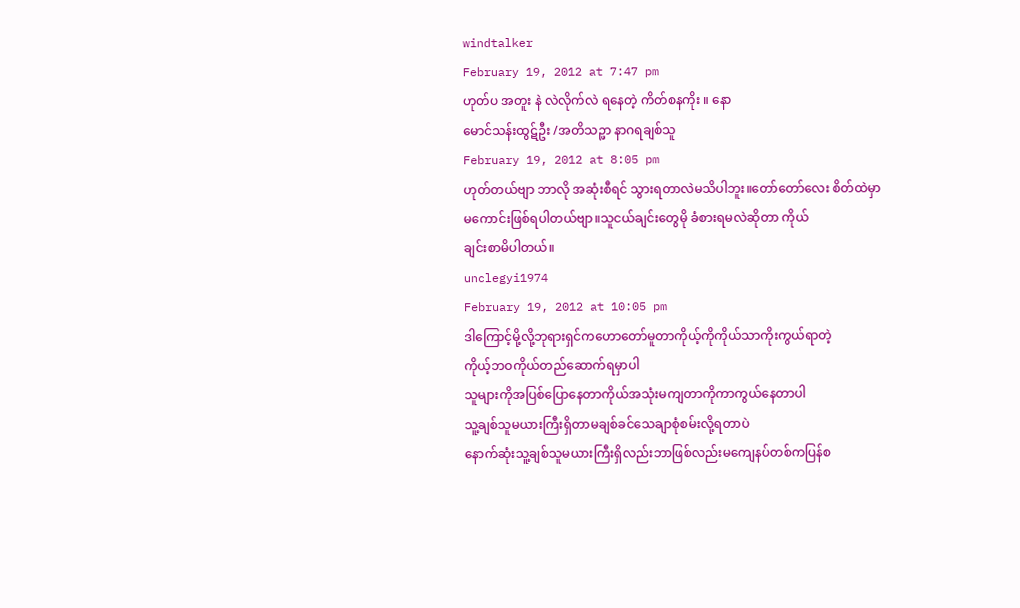windtalker
February 19, 2012 at 7:47 pm
ဟုတ်ပ အတူး နဲ လဲလိုက်လဲ ရနေတဲ့ ကိတ်စနကိုး ။ နော
မောင်သန်းထွဋ်ဦး /အတိသဉ္ဖာ နာဂရချစ်သူ
February 19, 2012 at 8:05 pm
ဟုတ်တယ်ဗျာ ဘာလို အဆုံးစီရင် သွားရတာလဲမသိပါဘူး။တော်တော်လေး စိတ်ထဲမှာ
မကောင်းဖြစ်ရပါတယ်ဗျာ။သူငယ်ချင်းတွေမို ခံစားရမလဲဆိုတာ ကိုယ်
ချင်းစာမိပါတယ်။
unclegyi1974
February 19, 2012 at 10:05 pm
ဒါကြောင့်မို့လို့ဘုရားရှင်ကဟောတော်မူတာကိုယ့်ကိုကိုယ်သာကိုးကွယ်ရာတဲ့
ကိုယ့်ဘဝကိုယ်တည်ဆောက်ရမှာပါ
သူများကိုအပြစ်ပြောနေတာကိုယ်အသုံးမကျတာကိုကာကွယ်နေတာပါ
သူ့ချစ်သူမယားကြီးရှိတာမချစ်ခင်သေချာစုံစမ်းလို့ရတာပဲ
နောက်ဆုံးသူ့ချစ်သူမယားကြီးရှိလည်းဘာဖြစ်လည်းမကျေနပ်တစ်ကပြန်စ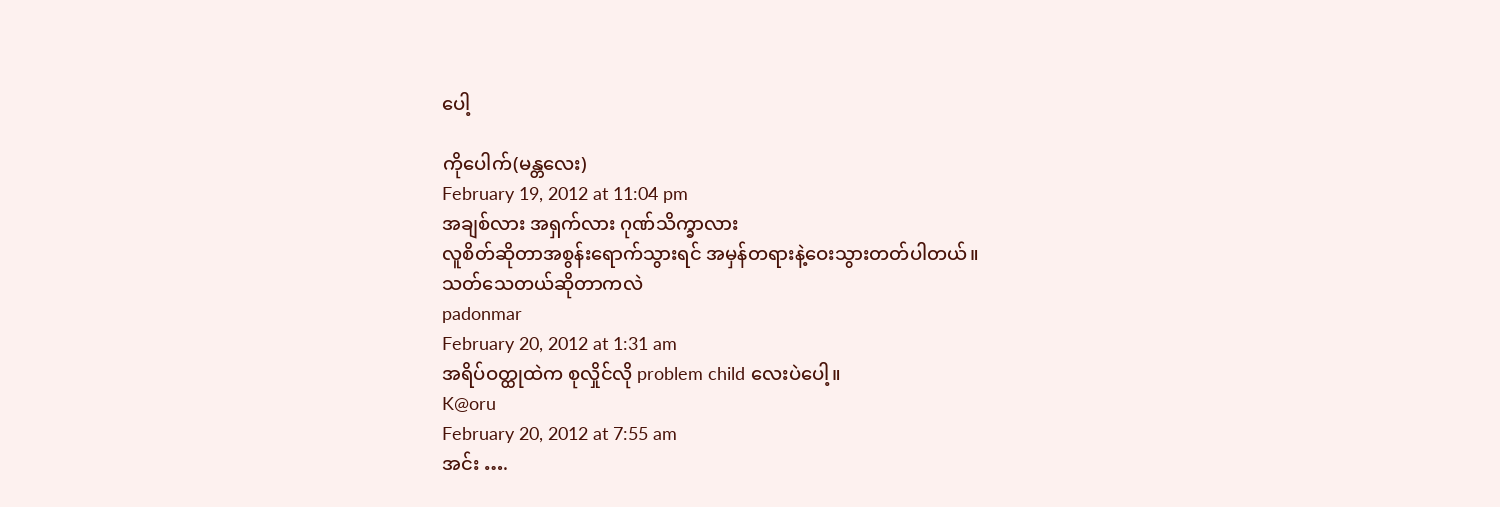ပေါ့

ကိုပေါက်(မန္တလေး)
February 19, 2012 at 11:04 pm
အချစ်လား အရှက်လား ဂုဏ်သိက္ခာလား
လူစိတ်ဆိုတာအစွန်းရောက်သွားရင် အမှန်တရားနဲ့ဝေးသွားတတ်ပါတယ်။
သတ်သေတယ်ဆိုတာကလဲ
padonmar
February 20, 2012 at 1:31 am
အရိပ်ဝတ္ထုထဲက စုလှိုင်လို problem child လေးပဲပေါ့။
K@oru
February 20, 2012 at 7:55 am
အင်း ….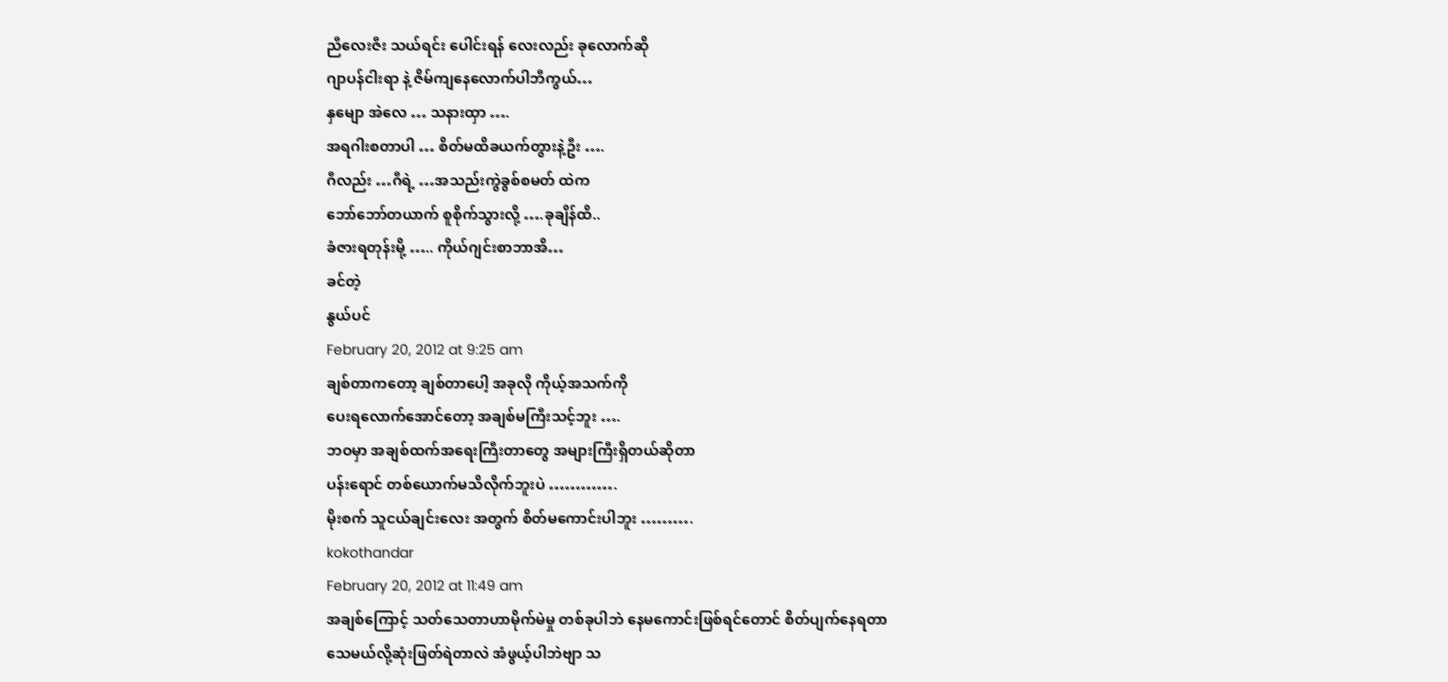ညီလေးဇီး သယ်ရင်း ပေါင်းရန် လေးလည်း ခုလောက်ဆို
ဂျာပန်ငါးရာ နဲ့ ဇိမ်ကျနေလောက်ပါဘီကွယ်…
နှမျော အဲလေ … သနားထှာ ….
အရဂါးစတာပါ … စိတ်မထိခယက်တွားနဲ့ဦး ….
ဂီလည်း …ဂီရဲ့ …အသည်းကွဲခွစ်စမတ် ထဲက
ဘော်ဘော်တယာက် စူစိုက်သွားလို့ ….ခုချိန်ထိ..
ခံဇားရတုန်းမို့ ….. ကိုယ်ဂျင်းစာဘာအိ…
ခင်တဲ့
နွယ်ပင်
February 20, 2012 at 9:25 am
ချစ်တာကတော့ ချစ်တာပေါ့ အခုလို ကိုယ့်အသက်ကို
ပေးရလောက်အောင်တော့ အချစ်မကြီးသင့်ဘူး ….
ဘဝမှာ အချစ်ထက်အရေးကြီးတာတွေ အများကြီးရှိတယ်ဆိုတာ
ပန်းရောင် တစ်ယောက်မသိလိုက်ဘူးပဲ ………….
မိုးစက် သူငယ်ချင်းလေး အတွက် စိတ်မကောင်းပါဘူး ……….
kokothandar
February 20, 2012 at 11:49 am
အချစ်ကြောင့် သတ်သေတာဟာမိုက်မဲမှု တစ်ခုပါဘဲ နေမကောင်းဖြစ်ရင်တောင် စိတ်ပျက်နေရတာ
သေမယ်လို့ဆုံးဖြတ်ရဲတာလဲ အံဖွယ့်ပါဘဲဗျာ သ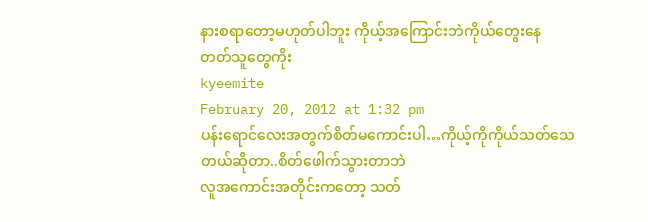နားစရာတော့မဟုတ်ပါဘူး ကိုယ့်အကြောင်းဘဲကိုယ်တွေးနေ
တတ်သူတွေကိုး
kyeemite
February 20, 2012 at 1:32 pm
ပန်းရောင်လေးအတွက်စိတ်မကောင်းပါ…ကိုယ့်ကိုကိုယ်သတ်သေတယ်ဆိုတာ..စိတ်ဖေါက်သွားတာဘဲ
လူအကောင်းအတိုင်းကတော့ သတ်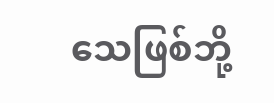သေဖြစ်ဘို့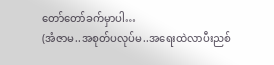တော်တော်ခက်မှာပါ…
(အံဇာမ..အစုတ်ပလုပ်မ..အရေးထဲလာပီးညစ်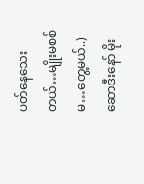ပတ်နေသေးတယ်…မျိုးမစစ်မ…တွေ့မယ်..)
ဆောဒီးနော် မိုး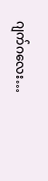ဂျက်ဂလေး…